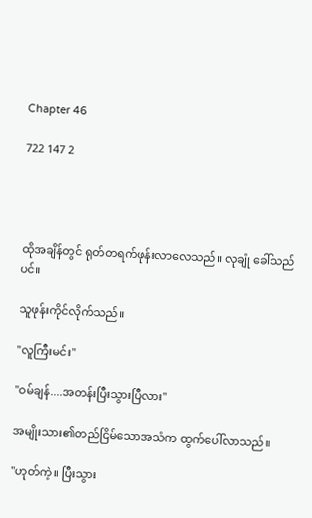Chapter 46

722 147 2




ထိုအချိန်တွင် ရုတ်တရက်ဖုန်းလာလေသည်။ လုချုံ ခေါ်သည်ပင်။

သူဖုန်းကိုင်လိုက်သည်။

''လူကြီးမင်း''

''ဝမ်ချန်....အတန်းပြီးသွားပြီလား''

အမျိုးသား၏တည်ငြိမ်သောအသံက ထွက်ပေါ်လာသည်။

''ဟုတ်ကဲ့။ ပြီးသွား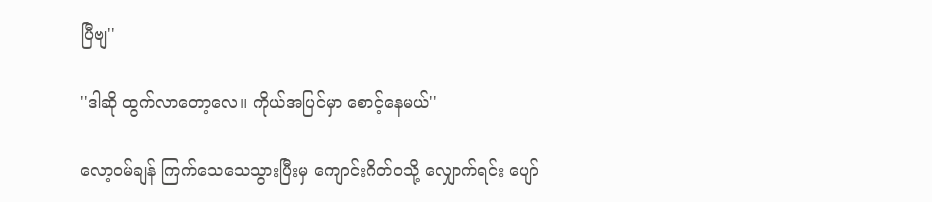ပြီဗျ''

''ဒါဆို ထွက်လာတော့လေ။ ကိုယ်အပြင်မှာ စောင့်နေမယ်''

လော့ဝမ်ချန် ကြက်သေသေသွားပြီးမှ ကျောင်းဂိတ်ဝသို့ လျှောက်ရင်း ပျော်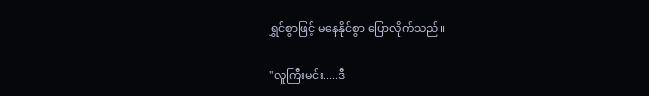ရွှင်စွာဖြင့် မနေနိုင်စွာ ပြောလိုက်သည်။

''လူကြီးမင်း.....ဒီ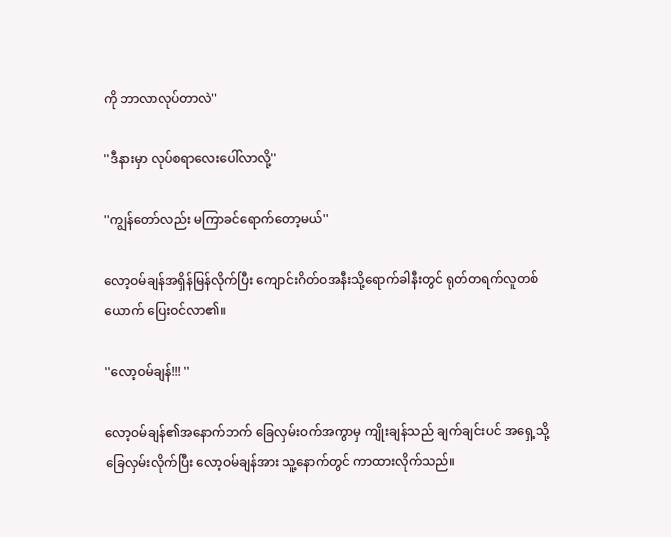ကို ဘာလာလုပ်တာလဲ''

''ဒီနားမှာ လုပ်စရာလေးပေါ်လာလို့''

''ကျွန်တော်လည်း မကြာခင်ရောက်တော့မယ်''

လော့ဝမ်ချန်အရှိန်မြန်လိုက်ပြီး ကျောင်းဂိတ်ဝအနီးသို့ရောက်ခါနီးတွင် ရုတ်တရက်လူတစ်ယောက် ပြေးဝင်လာ၏။

''လော့ဝမ်ချန်!!! ''

လော့ဝမ်ချန်၏အနောက်ဘက် ခြေလှမ်းဝက်အကွာမှ ကျိုးချန်သည် ချက်ချင်းပင် အရှေ့သို့ ခြေလှမ်းလိုက်ပြီး လော့ဝမ်ချန်အား သူ့နောက်တွင် ကာထားလိုက်သည်။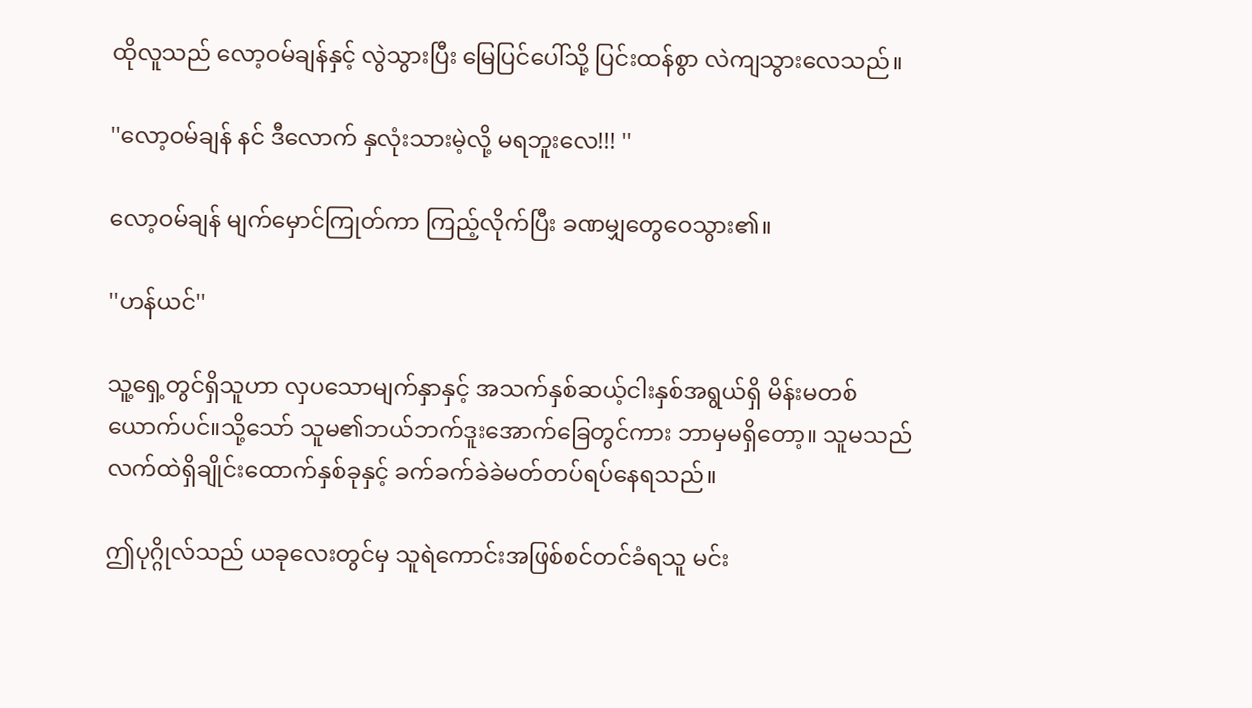ထိုလူသည် လော့ဝမ်ချန်နှင့် လွဲသွားပြီး မြေပြင်ပေါ်သို့ ပြင်းထန်စွာ လဲကျသွားလေသည်။

''လော့ဝမ်ချန် နင် ဒီလောက် နှလုံးသားမဲ့လို့ မရဘူးလေ!!! ''

လော့ဝမ်ချန် မျက်မှောင်ကြုတ်ကာ ကြည့်လိုက်ပြီး ခဏမျှတွေဝေသွား၏။

''ဟန်ယင်''

သူ့ရှေ့တွင်ရှိသူဟာ လှပသောမျက်နှာနှင့် အသက်နှစ်ဆယ့်ငါးနှစ်အရွယ်ရှိ မိန်းမတစ်ယောက်ပင်။သို့သော် သူမ၏ဘယ်ဘက်ဒူးအောက်ခြေတွင်ကား ဘာမှမရှိတော့။ သူမသည် လက်ထဲရှိချိုင်းထောက်နှစ်ခုနှင့် ခက်ခက်ခဲခဲမတ်တပ်ရပ်နေရသည်။

ဤပုဂ္ဂိုလ်သည် ယခုလေးတွင်မှ သူရဲကောင်းအဖြစ်စင်တင်ခံရသူ မင်း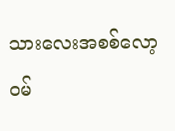သားလေးအစစ်လော့ဝမ်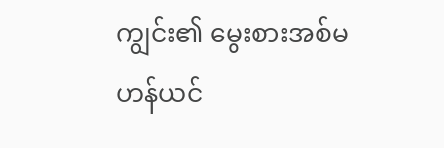ကျွင်း၏ မွေးစားအစ်မ ဟန်ယင်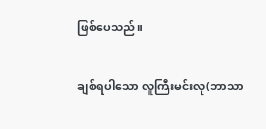ဖြစ်ပေသည်။

ချစ်ရပါသော လူကြီးမင်းလု(ဘာသာ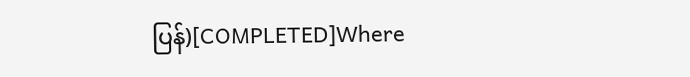ပြန်)[COMPLETED]Where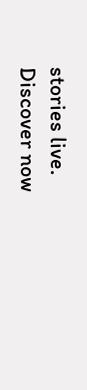stories live. Discover now